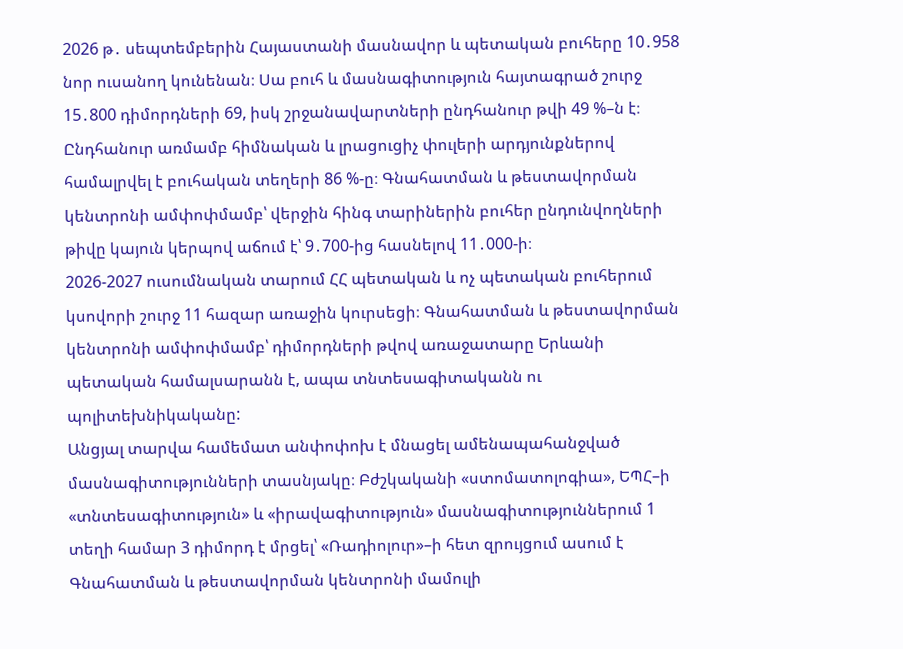2026 թ․ սեպտեմբերին Հայաստանի մասնավոր և պետական բուհերը 10․958 նոր ուսանող կունենան։ Սա բուհ և մասնագիտություն հայտագրած շուրջ 15․800 դիմորդների 69, իսկ շրջանավարտների ընդհանուր թվի 49 %–ն է։ Ընդհանուր առմամբ հիմնական և լրացուցիչ փուլերի արդյունքներով համալրվել է բուհական տեղերի 86 %-ը։ Գնահատման և թեստավորման կենտրոնի ամփոփմամբ՝ վերջին հինգ տարիներին բուհեր ընդունվողների թիվը կայուն կերպով աճում է՝ 9․700-ից հասնելով 11․000-ի։
2026-2027 ուսումնական տարում ՀՀ պետական և ոչ պետական բուհերում կսովորի շուրջ 11 հազար առաջին կուրսեցի։ Գնահատման և թեստավորման կենտրոնի ամփոփմամբ՝ դիմորդների թվով առաջատարը Երևանի պետական համալսարանն է, ապա տնտեսագիտականն ու պոլիտեխնիկականը:
Անցյալ տարվա համեմատ անփոփոխ է մնացել ամենապահանջված մասնագիտությունների տասնյակը։ Բժշկականի «ստոմատոլոգիա», ԵՊՀ–ի «տնտեսագիտություն» և «իրավագիտություն» մասնագիտություններում 1 տեղի համար 3 դիմորդ է մրցել՝ «Ռադիոլուր»–ի հետ զրույցում ասում է Գնահատման և թեստավորման կենտրոնի մամուլի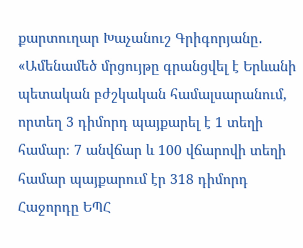քարտուղար Խաչանուշ Գրիգորյանը․ «Ամենամեծ մրցույթը գրանցվել է Երևանի պետական բժշկական համալսարանում, որտեղ 3 դիմորդ պայքարել է 1 տեղի համար։ 7 անվճար և 100 վճարովի տեղի համար պայքարում էր 318 դիմորդ Հաջորդը ԵՊՀ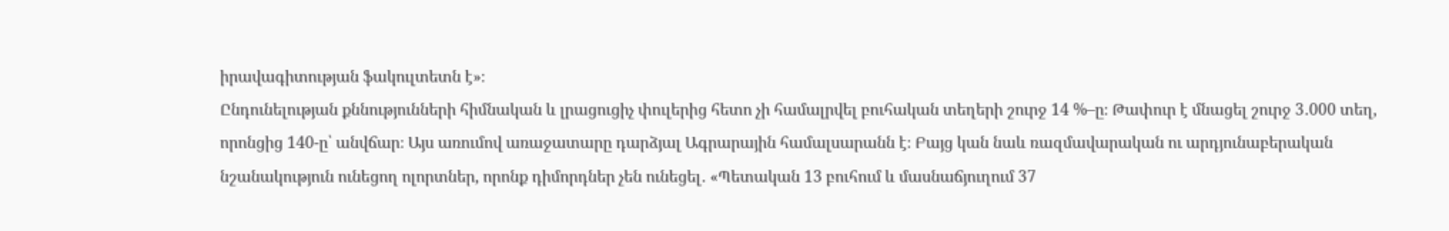իրավագիտության ֆակուլտետն է»։
Ընդունելության քննությունների հիմնական և լրացուցիչ փուլերից հետո չի համալրվել բուհական տեղերի շուրջ 14 %–ը։ Թափուր է մնացել շուրջ 3․000 տեղ, որոնցից 140-ը՝ անվճար։ Այս առումով առաջատարը դարձյալ Ագրարային համալսարանն է։ Բայց կան նաև ռազմավարական ու արդյունաբերական նշանակություն ունեցող ոլորտներ, որոնք դիմորդներ չեն ունեցել․ «Պետական 13 բուհում և մասնաճյուղում 37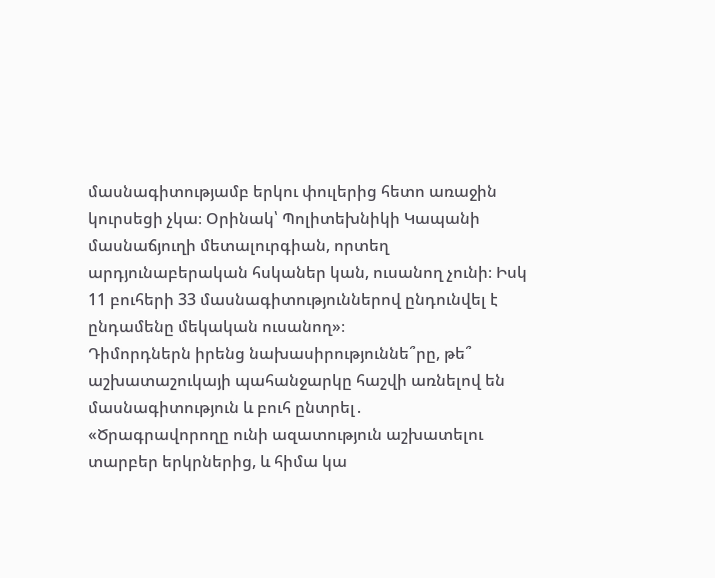մասնագիտությամբ երկու փուլերից հետո առաջին կուրսեցի չկա։ Օրինակ՝ Պոլիտեխնիկի Կապանի մասնաճյուղի մետալուրգիան, որտեղ արդյունաբերական հսկաներ կան, ուսանող չունի։ Իսկ 11 բուհերի 33 մասնագիտություններով ընդունվել է ընդամենը մեկական ուսանող»։
Դիմորդներն իրենց նախասիրություննե՞րը, թե՞ աշխատաշուկայի պահանջարկը հաշվի առնելով են մասնագիտություն և բուհ ընտրել․
«Ծրագրավորողը ունի ազատություն աշխատելու տարբեր երկրներից, և հիմա կա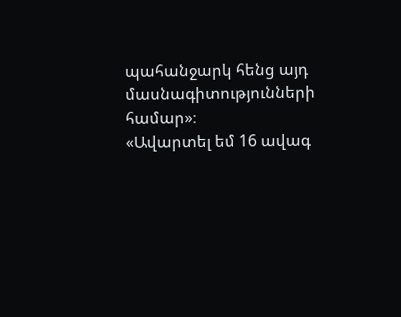պահանջարկ հենց այդ մասնագիտությունների համար»։
«Ավարտել եմ 16 ավագ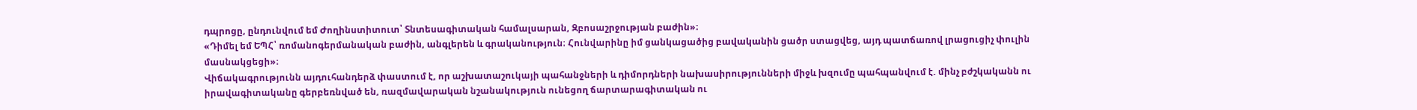դպրոցը, ընդունվում եմ Ժողինստիտուտ՝ Տնտեսագիտական համալսարան, Զբոսաշրջության բաժին»։
«Դիմել եմ ԵՊՀ՝ ռոմանոգերմանական բաժին, անգլերեն և գրականություն։ Հունվարինը իմ ցանկացածից բավականին ցածր ստացվեց, այդ պատճառով լրացուցիչ փուլին մասնակցեցի»։
Վիճակագրությունն այդուհանդերձ փաստում է, որ աշխատաշուկայի պահանջների և դիմորդների նախասիրությունների միջև խզումը պահպանվում է. մինչ բժշկականն ու իրավագիտականը գերբեռնված են, ռազմավարական նշանակություն ունեցող ճարտարագիտական ու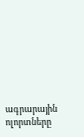ագրարային ոլորտները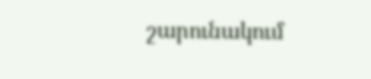շարունակում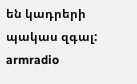են կադրերի պակաս զգալ:
armradio